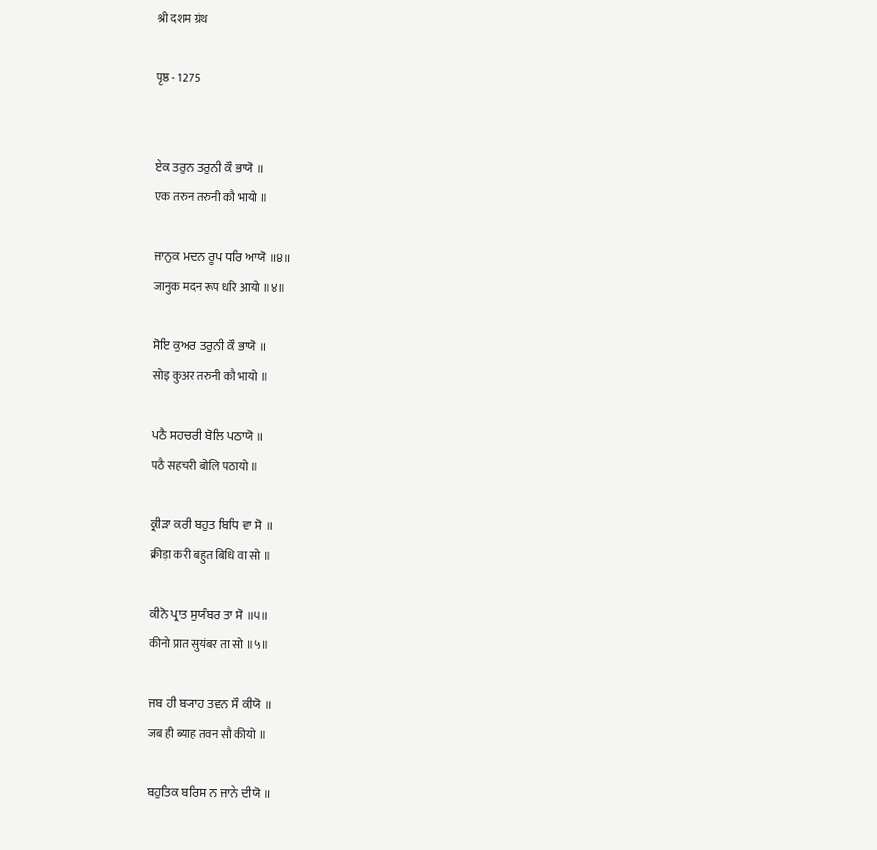श्री दशम ग्रंथ

पृष्ठ - 1275


ਏਕ ਤਰੁਨ ਤਰੁਨੀ ਕੌ ਭਾਯੋ ॥
एक तरुन तरुनी कौ भायो ॥

ਜਾਨੁਕ ਮਦਨ ਰੂਪ ਧਰਿ ਆਯੋ ॥੪॥
जानुक मदन रूप धरि आयो ॥४॥

ਸੋਇ ਕੁਅਰ ਤਰੁਨੀ ਕੌ ਭਾਯੋ ॥
सोइ कुअर तरुनी कौ भायो ॥

ਪਠੈ ਸਹਚਰੀ ਬੋਲਿ ਪਠਾਯੋ ॥
पठै सहचरी बोलि पठायो ॥

ਕ੍ਰੀੜਾ ਕਰੀ ਬਹੁਤ ਬਿਧਿ ਵਾ ਸੋ ॥
क्रीड़ा करी बहुत बिधि वा सो ॥

ਕੀਨੋ ਪ੍ਰਾਤ ਸੁਯੰਬਰ ਤਾ ਸੋ ॥੫॥
कीनो प्रात सुयंबर ता सो ॥५॥

ਜਬ ਹੀ ਬ੍ਯਾਹ ਤਵਨ ਸੌ ਕੀਯੋ ॥
जब ही ब्याह तवन सौ कीयो ॥

ਬਹੁਤਿਕ ਬਰਿਸ ਨ ਜਾਨੇ ਦੀਯੋ ॥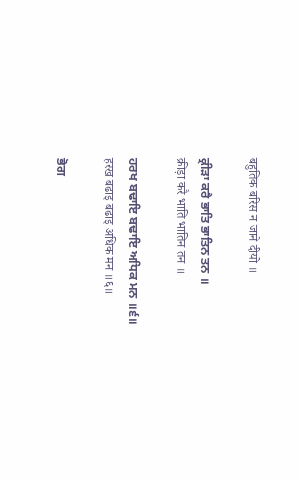बहुतिक बरिस न जाने दीयो ॥

ਕ੍ਰੀੜਾ ਕਰੈ ਭਾਤਿ ਭਾਤਿਨ ਤਨ ॥
क्रीड़ा करै भाति भातिन तन ॥

ਹਰਖ ਬਢਾਇ ਬਢਾਇ ਅਧਿਕ ਮਨ ॥੬॥
हरख बढाइ बढाइ अधिक मन ॥६॥

ਭੋਗ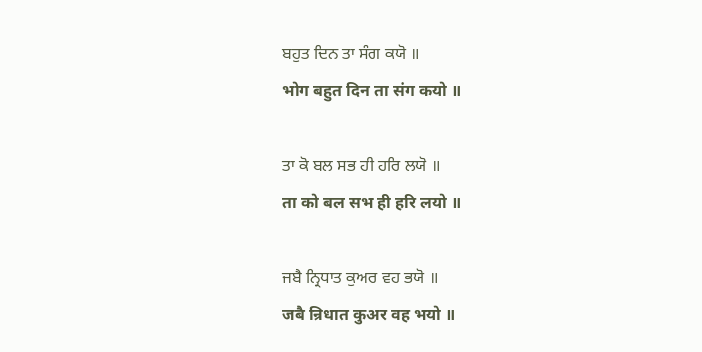ਬਹੁਤ ਦਿਨ ਤਾ ਸੰਗ ਕਯੋ ॥
भोग बहुत दिन ता संग कयो ॥

ਤਾ ਕੋ ਬਲ ਸਭ ਹੀ ਹਰਿ ਲਯੋ ॥
ता को बल सभ ही हरि लयो ॥

ਜਬੈ ਨ੍ਰਿਧਾਤ ਕੁਅਰ ਵਹ ਭਯੋ ॥
जबै न्रिधात कुअर वह भयो ॥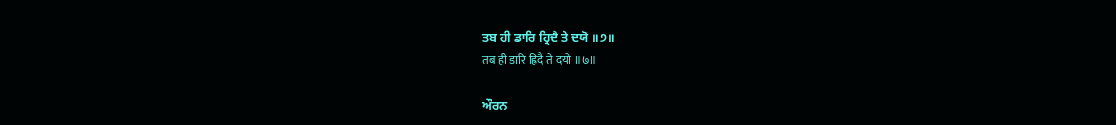ਤਬ ਹੀ ਡਾਰਿ ਹ੍ਰਿਦੈ ਤੇ ਦਯੋ ॥੭॥
तब ही डारि ह्रिदै ते दयो ॥७॥

ਔਰਨ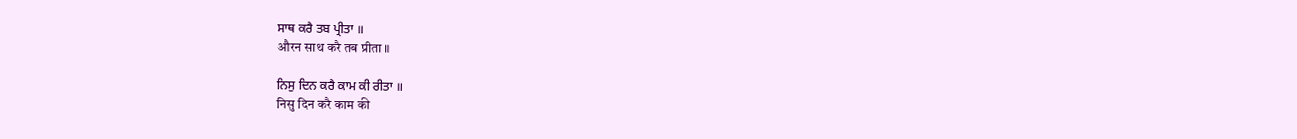ਸਾਥ ਕਰੈ ਤਬ ਪ੍ਰੀਤਾ ॥
औरन साथ करै तब प्रीता ॥

ਨਿਸੁ ਦਿਨ ਕਰੈ ਕਾਮ ਕੀ ਰੀਤਾ ॥
निसु दिन करै काम की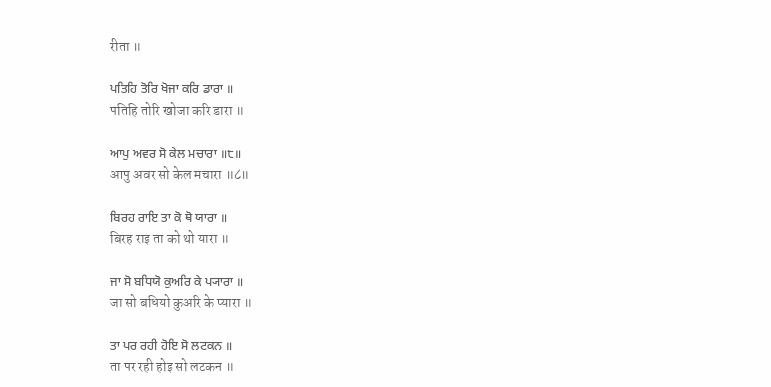रीता ॥

ਪਤਿਹਿ ਤੋਰਿ ਖੋਜਾ ਕਰਿ ਡਾਰਾ ॥
पतिहि तोरि खोजा करि डारा ॥

ਆਪੁ ਅਵਰ ਸੋ ਕੇਲ ਮਚਾਰਾ ॥੮॥
आपु अवर सो केल मचारा ॥८॥

ਬਿਰਹ ਰਾਇ ਤਾ ਕੋ ਥੋ ਯਾਰਾ ॥
बिरह राइ ता को थो यारा ॥

ਜਾ ਸੋ ਬਧਿਯੋ ਕੁਅਰਿ ਕੇ ਪ੍ਯਾਰਾ ॥
जा सो बधियो कुअरि के प्यारा ॥

ਤਾ ਪਰ ਰਹੀ ਹੋਇ ਸੋ ਲਟਕਨ ॥
ता पर रही होइ सो लटकन ॥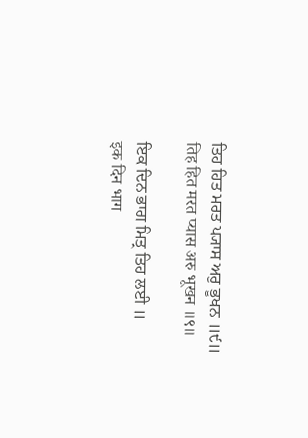ਤਿਹ ਹਿਤ ਮਰਤ ਪ੍ਯਾਸ ਅਰੁ ਭੂਖਨ ॥੯॥
तिह हित मरत प्यास अरु भूखन ॥९॥

ਇਕ ਦਿਨ ਭਾਗ ਮਿਤ੍ਰ ਤਿਹ ਲਈ ॥
इक दिन भाग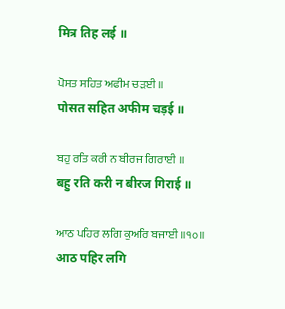मित्र तिह लई ॥

ਪੋਸਤ ਸਹਿਤ ਅਫੀਮ ਚੜਈ ॥
पोसत सहित अफीम चड़ई ॥

ਬਹੁ ਰਤਿ ਕਰੀ ਨ ਬੀਰਜ ਗਿਰਾਈ ॥
बहु रति करी न बीरज गिराई ॥

ਆਠ ਪਹਿਰ ਲਗਿ ਕੁਅਰਿ ਬਜਾਈ ॥੧੦॥
आठ पहिर लगि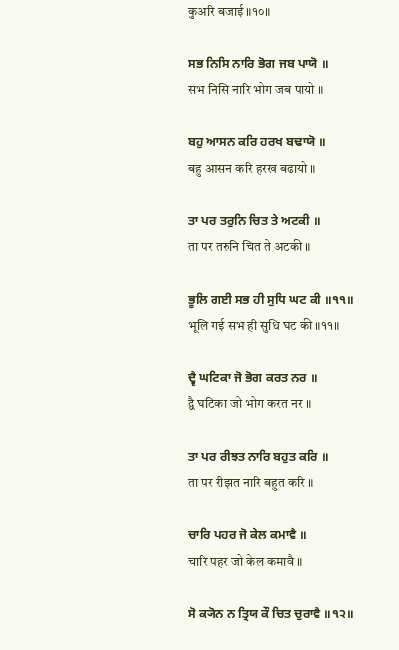कुअरि बजाई ॥१०॥

ਸਭ ਨਿਸਿ ਨਾਰਿ ਭੋਗ ਜਬ ਪਾਯੋ ॥
सभ निसि नारि भोग जब पायो ॥

ਬਹੁ ਆਸਨ ਕਰਿ ਹਰਖ ਬਢਾਯੋ ॥
बहु आसन करि हरख बढायो ॥

ਤਾ ਪਰ ਤਰੁਨਿ ਚਿਤ ਤੇ ਅਟਕੀ ॥
ता पर तरुनि चित ते अटकी ॥

ਭੂਲਿ ਗਈ ਸਭ ਹੀ ਸੁਧਿ ਘਟ ਕੀ ॥੧੧॥
भूलि गई सभ ही सुधि घट की ॥११॥

ਦ੍ਵੈ ਘਟਿਕਾ ਜੋ ਭੋਗ ਕਰਤ ਨਰ ॥
द्वै घटिका जो भोग करत नर ॥

ਤਾ ਪਰ ਰੀਝਤ ਨਾਰਿ ਬਹੁਤ ਕਰਿ ॥
ता पर रीझत नारि बहुत करि ॥

ਚਾਰਿ ਪਹਰ ਜੋ ਕੇਲ ਕਮਾਵੈ ॥
चारि पहर जो केल कमावै ॥

ਸੋ ਕ੍ਯੋਨ ਨ ਤ੍ਰਿਯ ਕੌ ਚਿਤ ਚੁਰਾਵੈ ॥੧੨॥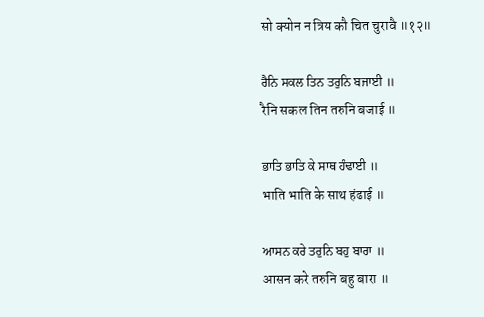सो क्योन न त्रिय कौ चित चुरावै ॥१२॥

ਰੈਨਿ ਸਕਲ ਤਿਨ ਤਰੁਨਿ ਬਜਾਈ ॥
रैनि सकल तिन तरुनि बजाई ॥

ਭਾਤਿ ਭਾਤਿ ਕੇ ਸਾਥ ਹੰਢਾਈ ॥
भाति भाति के साथ हंढाई ॥

ਆਸਨ ਕਰੇ ਤਰੁਨਿ ਬਹੁ ਬਾਰਾ ॥
आसन करे तरुनि बहु बारा ॥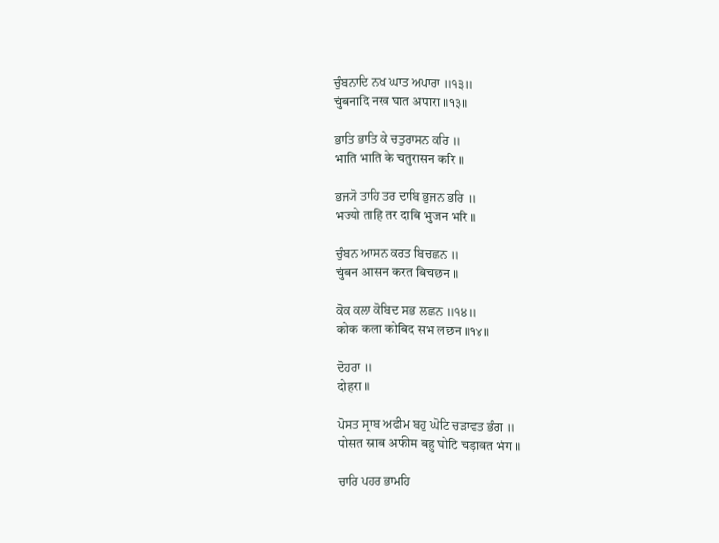ਚੁੰਬਨਾਦਿ ਨਖ ਘਾਤ ਅਪਾਰਾ ॥੧੩॥
चुंबनादि नख घात अपारा ॥१३॥

ਭਾਤਿ ਭਾਤਿ ਕੇ ਚਤੁਰਾਸਨ ਕਰਿ ॥
भाति भाति के चतुरासन करि ॥

ਭਜ੍ਯੋ ਤਾਹਿ ਤਰ ਦਾਬਿ ਭੁਜਨ ਭਰਿ ॥
भज्यो ताहि तर दाबि भुजन भरि ॥

ਚੁੰਬਨ ਆਸਨ ਕਰਤ ਬਿਚਛਨ ॥
चुंबन आसन करत बिचछन ॥

ਕੋਕ ਕਲਾ ਕੋਬਿਦ ਸਭ ਲਛਨ ॥੧੪॥
कोक कला कोबिद सभ लछन ॥१४॥

ਦੋਹਰਾ ॥
दोहरा ॥

ਪੋਸਤ ਸ੍ਰਾਬ ਅਫੀਮ ਬਹੁ ਘੋਟਿ ਚੜਾਵਤ ਭੰਗ ॥
पोसत स्राब अफीम बहु घोटि चड़ावत भंग ॥

ਚਾਰਿ ਪਹਰ ਭਾਮਹਿ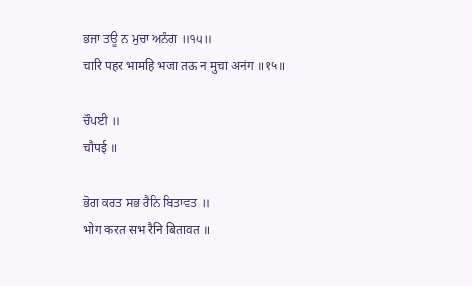ਭਜਾ ਤਊ ਨ ਮੁਚਾ ਅਨੰਗ ॥੧੫॥
चारि पहर भामहि भजा तऊ न मुचा अनंग ॥१५॥

ਚੌਪਈ ॥
चौपई ॥

ਭੋਗ ਕਰਤ ਸਭ ਰੈਨਿ ਬਿਤਾਵਤ ॥
भोग करत सभ रैनि बितावत ॥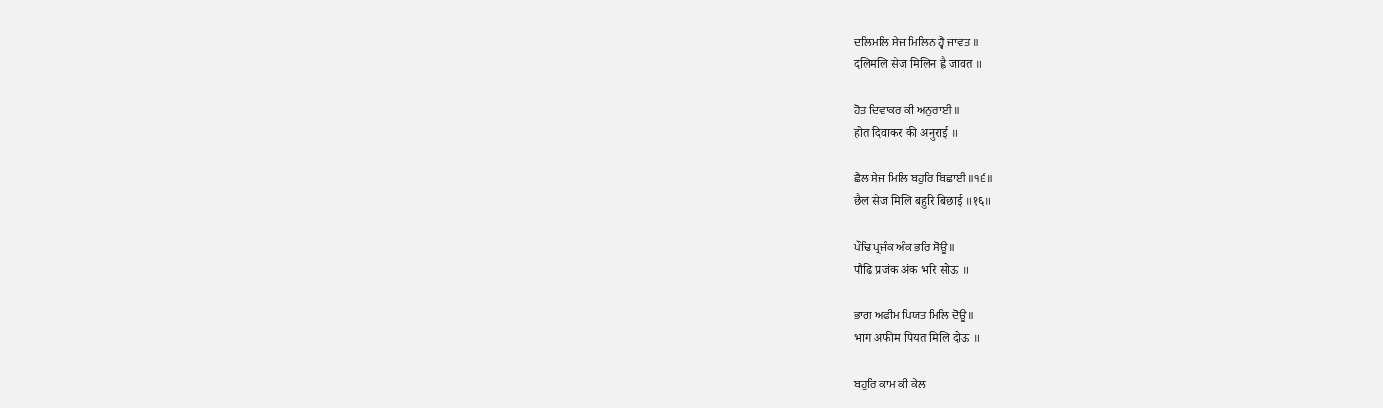ਦਲਿਮਲਿ ਸੇਜ ਮਿਲਿਨ ਹ੍ਵੈ ਜਾਵਤ ॥
दलिमलि सेज मिलिन ह्वै जावत ॥

ਹੋਤ ਦਿਵਾਕਰ ਕੀ ਅਨੁਰਾਈ ॥
होत दिवाकर की अनुराई ॥

ਛੈਲ ਸੇਜ ਮਿਲਿ ਬਹੁਰਿ ਬਿਛਾਈ ॥੧੬॥
छैल सेज मिलि बहुरि बिछाई ॥१६॥

ਪੌਢਿ ਪ੍ਰਜੰਕ ਅੰਕ ਭਰਿ ਸੋਊ ॥
पौढि प्रजंक अंक भरि सोऊ ॥

ਭਾਗ ਅਫੀਮ ਪਿਯਤ ਮਿਲਿ ਦੋਊ ॥
भाग अफीम पियत मिलि दोऊ ॥

ਬਹੁਰਿ ਕਾਮ ਕੀ ਕੇਲ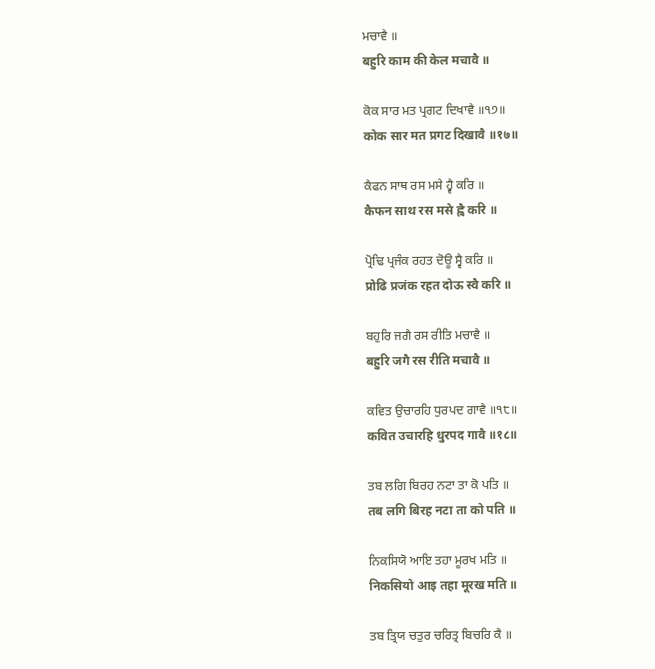ਮਚਾਵੈ ॥
बहुरि काम की केल मचावै ॥

ਕੋਕ ਸਾਰ ਮਤ ਪ੍ਰਗਟ ਦਿਖਾਵੈ ॥੧੭॥
कोक सार मत प्रगट दिखावै ॥१७॥

ਕੈਫਨ ਸਾਥ ਰਸ ਮਸੇ ਹ੍ਵੈ ਕਰਿ ॥
कैफन साथ रस मसे ह्वै करि ॥

ਪ੍ਰੋਢਿ ਪ੍ਰਜੰਕ ਰਹਤ ਦੋਊ ਸ੍ਵੈ ਕਰਿ ॥
प्रोढि प्रजंक रहत दोऊ स्वै करि ॥

ਬਹੁਰਿ ਜਗੈ ਰਸ ਰੀਤਿ ਮਚਾਵੈ ॥
बहुरि जगै रस रीति मचावै ॥

ਕਵਿਤ ਉਚਾਰਹਿ ਧੁਰਪਦ ਗਾਵੈ ॥੧੮॥
कवित उचारहि धुरपद गावै ॥१८॥

ਤਬ ਲਗਿ ਬਿਰਹ ਨਟਾ ਤਾ ਕੋ ਪਤਿ ॥
तब लगि बिरह नटा ता को पति ॥

ਨਿਕਸਿਯੋ ਆਇ ਤਹਾ ਮੂਰਖ ਮਤਿ ॥
निकसियो आइ तहा मूरख मति ॥

ਤਬ ਤ੍ਰਿਯ ਚਤੁਰ ਚਰਿਤ੍ਰ ਬਿਚਰਿ ਕੈ ॥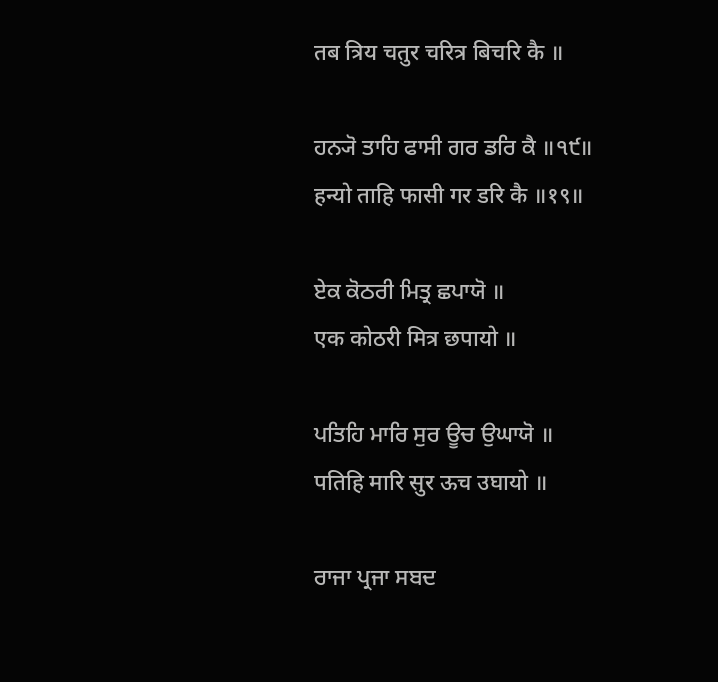तब त्रिय चतुर चरित्र बिचरि कै ॥

ਹਨ੍ਯੋ ਤਾਹਿ ਫਾਸੀ ਗਰ ਡਰਿ ਕੈ ॥੧੯॥
हन्यो ताहि फासी गर डरि कै ॥१९॥

ਏਕ ਕੋਠਰੀ ਮਿਤ੍ਰ ਛਪਾਯੋ ॥
एक कोठरी मित्र छपायो ॥

ਪਤਿਹਿ ਮਾਰਿ ਸੁਰ ਊਚ ਉਘਾਯੋ ॥
पतिहि मारि सुर ऊच उघायो ॥

ਰਾਜਾ ਪ੍ਰਜਾ ਸਬਦ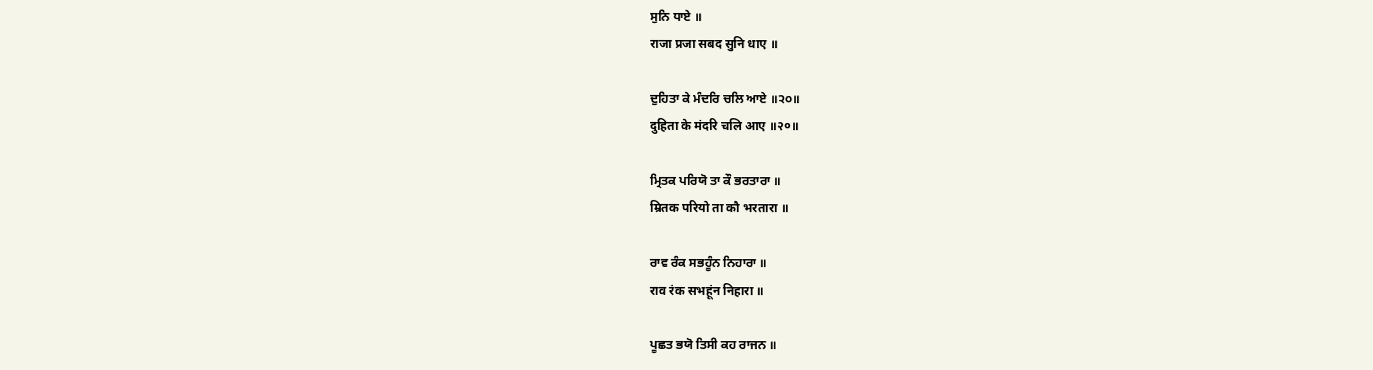ਸੁਨਿ ਧਾਏ ॥
राजा प्रजा सबद सुनि धाए ॥

ਦੁਹਿਤਾ ਕੇ ਮੰਦਰਿ ਚਲਿ ਆਏ ॥੨੦॥
दुहिता के मंदरि चलि आए ॥२०॥

ਮ੍ਰਿਤਕ ਪਰਿਯੋ ਤਾ ਕੌ ਭਰਤਾਰਾ ॥
म्रितक परियो ता कौ भरतारा ॥

ਰਾਵ ਰੰਕ ਸਭਹੂੰਨ ਨਿਹਾਰਾ ॥
राव रंक सभहूंन निहारा ॥

ਪੂਛਤ ਭਯੋ ਤਿਸੀ ਕਹ ਰਾਜਨ ॥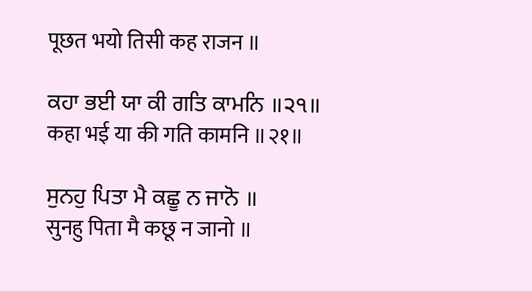पूछत भयो तिसी कह राजन ॥

ਕਹਾ ਭਈ ਯਾ ਕੀ ਗਤਿ ਕਾਮਨਿ ॥੨੧॥
कहा भई या की गति कामनि ॥२१॥

ਸੁਨਹੁ ਪਿਤਾ ਮੈ ਕਛੂ ਨ ਜਾਨੋ ॥
सुनहु पिता मै कछू न जानो ॥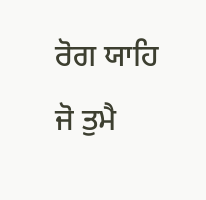ਰੋਗ ਯਾਹਿ ਜੋ ਤੁਮੈ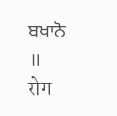ਬਖਾਨੋ ॥
रोग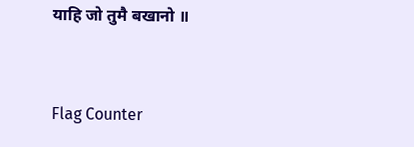याहि जो तुमै बखानो ॥


Flag Counter